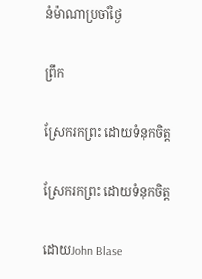នំម៉ាណាប្រចាំថ្ងៃ

ព្រឹក

ស្រែករកព្រះ ដោយទំនុកចិត្ត

ស្រែករកព្រះ ដោយទំនុកចិត្ត

ដោយJohn Blase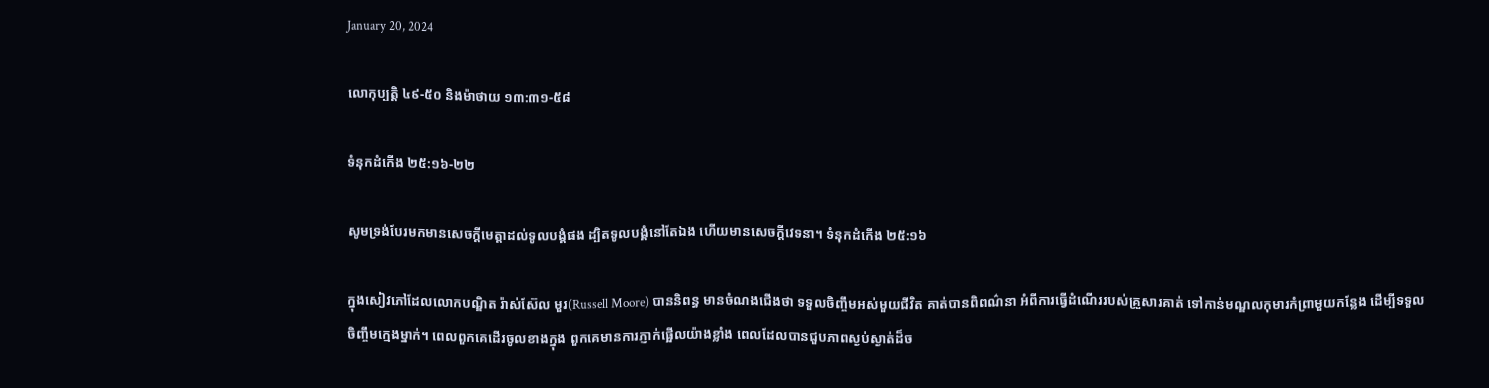January 20, 2024

លោកុប្បត្ដិ ៤៩-៥០ និងម៉ាថាយ ១៣:៣១-៥៨

ទំនុកដំកើង ២៥:១៦-២២

សូមទ្រង់បែរមកមានសេចក្តីមេត្តាដល់ទូលបង្គំផង ដ្បិតទូលបង្គំនៅតែឯង ហើយមានសេចក្តីវេទនា។ ទំនុកដំកើង ២៥:១៦

ក្នុងសៀវភៅដែលលោកបណ្ឌិត រ៉ាស់ស៊ែល មួរ(Russell Moore) បាននិពន្ធ មានចំណងជើងថា ទទួលចិញ្ចឹមអស់មួយជីវិត គាត់បានពិពណ៌នា អំពីការធ្វើដំណើររបស់គ្រួសារគាត់ ទៅកាន់មណ្ឌលកុមារកំព្រាមួយកន្លែង ដើម្បីទទួលចិញ្ចឹមក្មេងម្នាក់។ ពេលពួកគេដើរចូលខាងក្នុង ពួកគេមានការភ្ញាក់ផ្អើលយ៉ាងខ្លាំង ពេលដែលបានជួបភាពស្ងប់ស្ងាត់ដ៏ច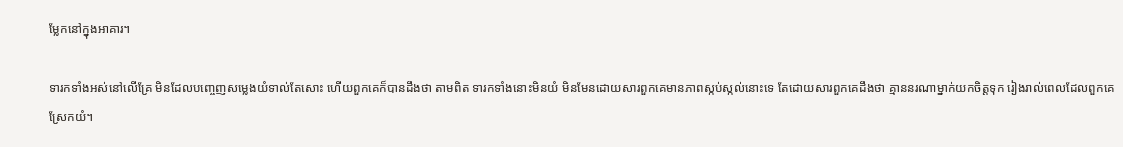ម្លែកនៅក្នុងអាគារ។

ទារកទាំងអស់នៅលើគ្រែ មិនដែលបញ្ចេញសម្លេងយំទាល់តែសោះ ហើយពួកគេក៏បានដឹងថា តាមពិត ទារកទាំងនោះមិនយំ មិនមែនដោយសារពួកគេមានភាពស្កប់ស្កល់នោះទេ តែដោយសារពួកគេដឹងថា គ្មាននរណាម្នាក់យកចិត្តទុក រៀងរាល់ពេលដែលពួកគេស្រែកយំ។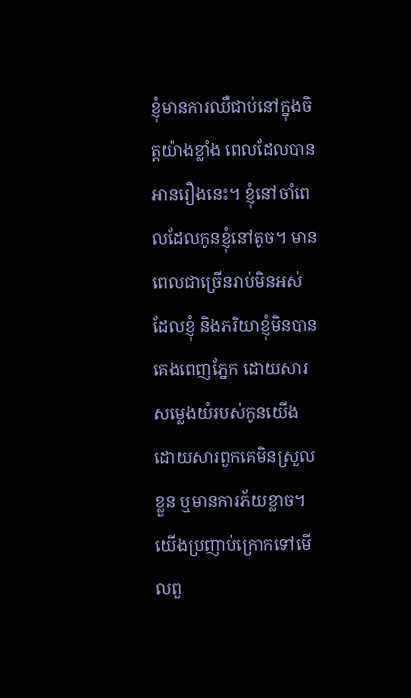ខ្ញុំមានការឈឺជាប់នៅក្នុងចិត្តយ៉ាងខ្លាំង ពេលដែលបានអានរឿងនេះ។ ខ្ញុំនៅចាំពេលដែលកូនខ្ញុំនៅតូច។ មានពេលជាច្រើនរាប់មិនអស់ ដែលខ្ញុំ និងភរិយាខ្ញុំមិនបានគេងពេញភ្នែក ដោយសារសម្លេងយំរបស់កូនយើង ដោយសារពួកគេមិនស្រួលខ្លួន ឬមានការភ័យខ្លាច។ យើងប្រញាប់ក្រោកទៅមើលពួ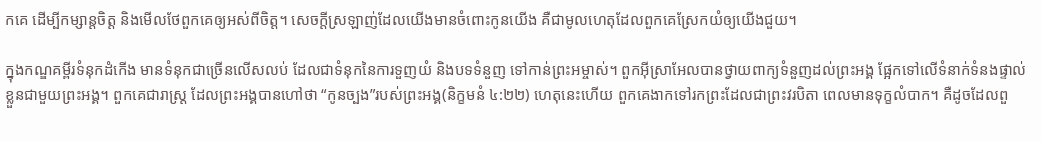កគេ ដើម្បីកម្សាន្តចិត្ត និងមើលថែពួកគេឲ្យអស់ពីចិត្ត។ សេចក្តីស្រឡាញ់ដែលយើងមានចំពោះកូនយើង គឺជាមូលហេតុដែលពួកគេស្រែកយំឲ្យយើងជួយ។

ក្នុងកណ្ឌគម្ពីរទំនុកដំកើង មានទំនុកជាច្រើនលើសលប់ ដែលជាទំនុកនៃការទួញយំ និងបទទំនួញ ទៅកាន់ព្រះអម្ចាស់។ ពួកអ៊ីស្រាអែលបានថ្វាយពាក្យទំនួញដល់ព្រះអង្គ ផ្អែកទៅលើទំនាក់ទំនងផ្ទាល់ខ្លួនជាមួយព្រះអង្គ។ ពួកគេជារាស្រ្ត ដែលព្រះអង្គបានហៅថា “កូនច្បង”របស់ព្រះអង្គ(និក្ខមនំ ៤:២២) ហេតុនេះហើយ ពួកគេងាកទៅរកព្រះដែលជាព្រះវរបិតា ពេលមានទុក្ខលំបាក។ គឺដូចដែលពួ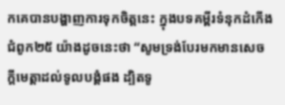កគេបានបង្ហាញការទុកចិត្តនេះ ក្នុងបទគម្ពីរទំនុកដំកើង ជំពូក២៥ យ៉ាងដូចនេះថា “សូមទ្រង់បែរមកមានសេចក្តីមេត្តាដល់ទូលបង្គំផង ដ្បិតទូ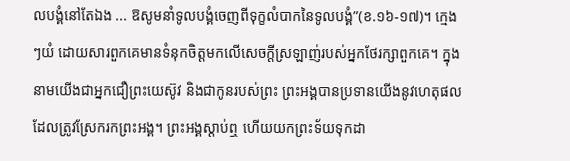លបង្គំនៅតែឯង ... ឱសូមនាំទូលបង្គំចេញពីទុក្ខលំបាកនៃទូលបង្គំ”(ខ.១៦-១៧)។ ក្មេងៗយំ ដោយសារពួកគេមានទំនុកចិត្តមកលើសេចក្តីស្រឡាញ់របស់អ្នកថែរក្សាពួកគេ។ ក្នុងនាមយើងជាអ្នកជឿព្រះយេស៊ូវ និងជាកូនរបស់ព្រះ ព្រះអង្គបានប្រទានយើងនូវហេតុផល ដែលត្រូវស្រែករកព្រះអង្គ។ ព្រះអង្គស្តាប់ឮ ហើយយកព្រះទ័យទុកដា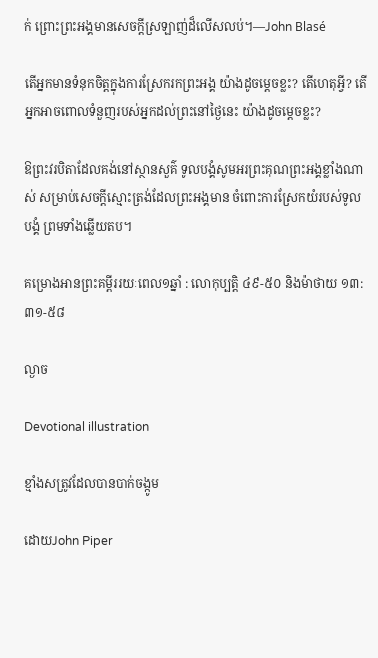ក់ ព្រោះព្រះអង្គមានសេចក្តីស្រឡាញ់ដ៏លើសលប់។—John Blasé

តើអ្នកមានទំនុកចិត្តក្នុងការស្រែករកព្រះអង្គ យ៉ាងដូចម្តេចខ្លះ? តើហេតុអ្វី? តើអ្នកអាចពោលទំនួញរបស់អ្នកដល់ព្រះនៅថ្ងៃនេះ យ៉ាងដូចម្តេចខ្លះ?

ឱព្រះវរបិតាដែលគង់នៅស្ថានសួគ៌ ទូលបង្គំសូមអរព្រះគុណព្រះអង្គខ្លាំងណាស់ សម្រាប់សេចក្តីស្មោះត្រង់ដែលព្រះអង្គមាន ចំពោះការស្រែកយំរបស់ទូលបង្គំ ព្រមទាំងឆ្លើយតប។

គម្រោងអានព្រះគម្ពីររយៈពេល១ឆ្នាំ : លោកុប្បត្ដិ ៤៩-៥០ និងម៉ាថាយ ១៣:៣១-៥៨

ល្ងាច

Devotional illustration

ខ្មាំងសត្រូវដែលបានបាក់ចង្កូម

ដោយJohn Piper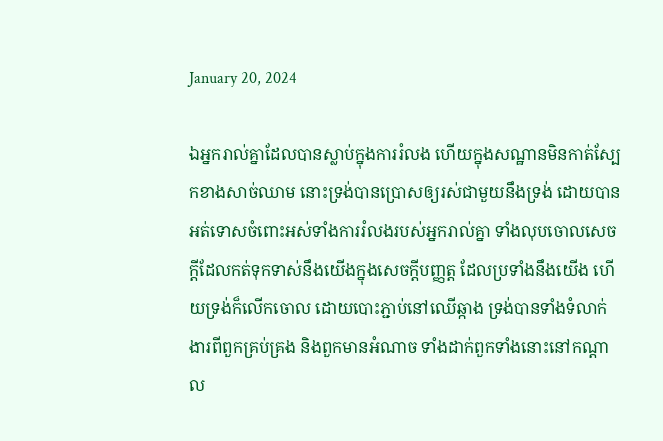January 20, 2024

ឯអ្នករាល់គ្នាដែលបានស្លាប់ក្នុងការរំលង ហើយក្នុងសណ្ឋានមិនកាត់ស្បែកខាងសាច់ឈាម នោះទ្រង់បានប្រោសឲ្យរស់ជាមួយនឹងទ្រង់ ដោយបានអត់ទោសចំពោះអស់ទាំងការរំលងរបស់អ្នករាល់គ្នា ទាំងលុបចោលសេចក្តីដែលកត់ទុកទាស់នឹងយើងក្នុងសេចក្តីបញ្ញត្ត ដែលប្រទាំងនឹងយើង ហើយទ្រង់ក៏លើកចោល ដោយបោះភ្ជាប់នៅឈើឆ្កាង ទ្រង់បានទាំងទំលាក់ងារពីពួកគ្រប់គ្រង និងពួកមានអំណាច ទាំងដាក់ពួកទាំងនោះនៅកណ្តាល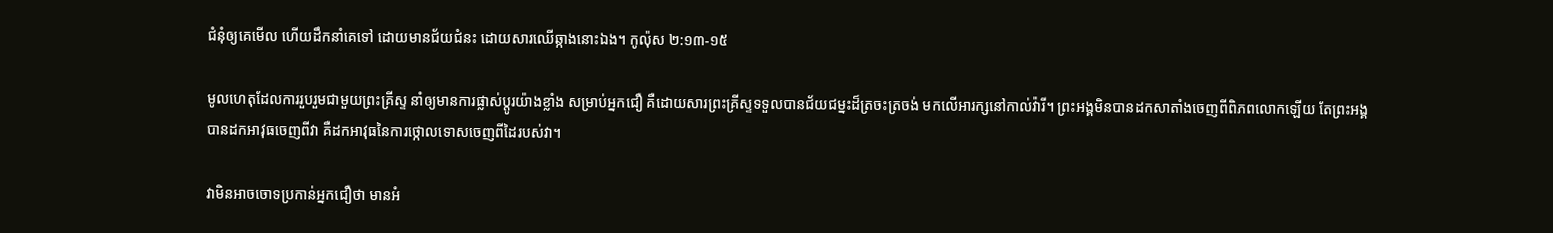ជំនុំឲ្យគេមើល ហើយដឹកនាំគេទៅ ដោយមានជ័យជំនះ ដោយសារឈើឆ្កាងនោះឯង។ កូល៉ុស ២:១៣-១៥

មូលហេតុដែលការរួបរួមជាមួយព្រះគ្រីស្ទ នាំឲ្យមានការផ្លាស់ប្តូរយ៉ាងខ្លាំង សម្រាប់អ្នកជឿ គឺដោយសារព្រះគ្រីស្ទទទួលបានជ័យជម្នះដ៏ត្រចះត្រចង់ មកលើអារក្សនៅកាល់វ៉ារី។ ព្រះអង្គមិនបានដកសាតាំងចេញពីពិភពលោកឡើយ តែព្រះអង្គបានដកអាវុធចេញពីវា គឺដកអាវុធនៃការថ្កោលទោសចេញពីដៃរបស់វា។

វាមិនអាចចោទប្រកាន់អ្នកជឿថា មានអំ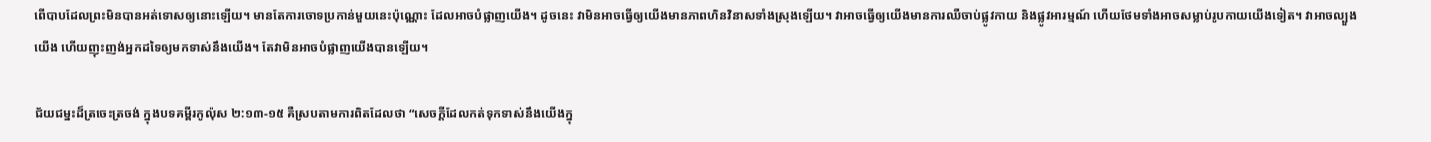ពើបាបដែលព្រះមិនបានអត់ទោសឲ្យនោះឡើយ។ មានតែការចោទប្រកាន់មួយនេះប៉ុណ្ណោះ ដែលអាចបំផ្លាញយើង។ ដូចនេះ វាមិនអាចធ្វើឲ្យយើងមានភាពហិនវិនាសទាំងស្រុងឡើយ។ វាអាចធ្វើឲ្យយើងមានការឈឺចាប់ផ្លូវកាយ និងផ្លូវអារម្មណ៍ ហើយថែមទាំងអាចសម្លាប់រូបកាយយើងទៀត។ វាអាចល្បួងយើង ហើយញុះញង់អ្នកដទៃឲ្យមកទាស់នឹងយើង។ តែវាមិនអាចបំផ្លាញយើងបានឡើយ។

ជ័យជម្នះដ៏ត្រចេះត្រចង់ ក្នុងបទគម្ពីរកូល៉ុស ២:១៣-១៥ គឺស្របតាមការពិតដែលថា “សេចក្តីដែលកត់ទុកទាស់នឹងយើងក្នុ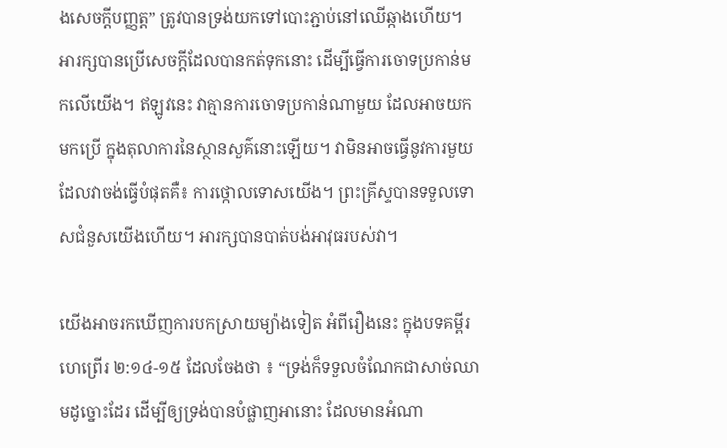ងសេចក្តីបញ្ញត្ត” ត្រូវបានទ្រង់យកទៅបោះភ្ជាប់នៅឈើឆ្កាងហើយ។ អារក្សបានប្រើសេចក្តីដែលបានកត់ទុកនោះ ដើម្បីធ្វើការចោទប្រកាន់មកលើយើង។ ឥឡូវនេះ វាគ្មានការចោទប្រកាន់ណាមួយ ដែលអាចយកមកប្រើ ក្នុងតុលាការនៃស្ថានសួគ៌នោះឡើយ។ វាមិនអាចធ្វើនូវការមួយដែលវាចង់ធ្វើបំផុតគឺ៖ ការថ្កោលទោសយើង។ ព្រះគ្រីស្ទបានទទួលទោសជំនួសយើងហើយ។ អារក្សបានបាត់បង់អាវុធរបស់វា។

យើងអាចរកឃើញការបកស្រាយម្យ៉ាងទៀត អំពីរឿងនេះ ក្នុងបទគម្ពីរហេព្រើរ ២:១៤-១៥ ដែលចែងថា ៖ “ទ្រង់ក៏ទទួលចំណែកជាសាច់ឈាមដូច្នោះដែរ ដើម្បីឲ្យទ្រង់បានបំផ្លាញអានោះ ដែលមានអំណា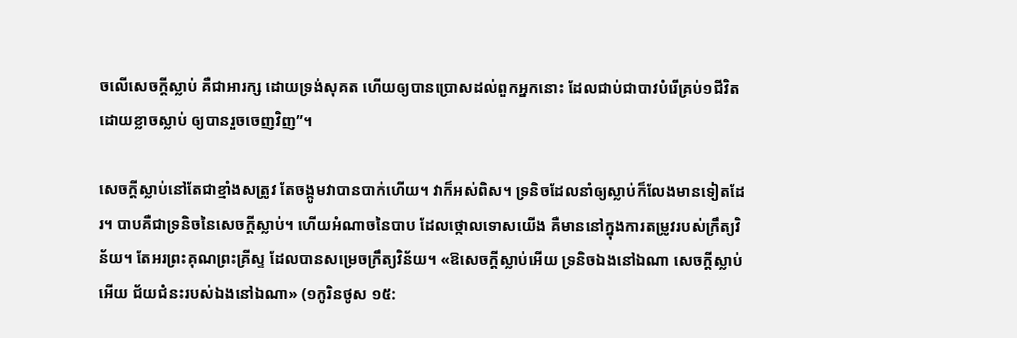ចលើសេចក្តីស្លាប់ គឺជាអារក្ស ដោយទ្រង់សុគត ហើយឲ្យបានប្រោសដល់ពួកអ្នកនោះ ដែលជាប់ជាបាវបំរើគ្រប់១ជីវិត ដោយខ្លាចស្លាប់ ឲ្យបានរួចចេញវិញ”។

សេចក្តីស្លាប់នៅតែជាខ្មាំងសត្រូវ តែចង្កូមវាបានបាក់ហើយ។ វាក៏អស់ពិស។ ទ្រនិចដែលនាំឲ្យស្លាប់ក៏លែងមានទៀតដែរ។ បាបគឺជាទ្រនិចនៃសេចក្តីស្លាប់។ ហើយអំណាចនៃបាប ដែលថ្កោលទោសយើង គឺមាននៅក្នុងការតម្រូវរបស់ក្រឹត្យវិន័យ។ តែអរព្រះគុណព្រះគ្រីស្ទ ដែលបានសម្រេចក្រឹត្យវិន័យ។ «ឱសេចក្តីស្លាប់អើយ ទ្រនិចឯងនៅឯណា សេចក្តីស្លាប់អើយ ជ័យជំនះរបស់ឯងនៅឯណា» (១កូរិនថូស ១៥: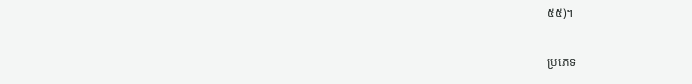៥៥)។

ប្រភេទ